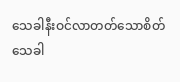သေခါနီးဝင်လာတတ်သောစိတ်
သေခါ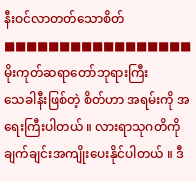နီးဝင်လာတတ်သောစိတ်
■■■■■■■■■■■■■■■■■
မိုးကုတ်ဆရာတော်ဘုရားကြီး
သေခါနီးဖြစ်တဲ့ စိတ်ဟာ အရမ်းကို အရေးကြီးပါတယ် ။ လားရာသုဂတိကို ချက်ချင်းအကျိုးပေးနိုင်ပါတယ် ။ ဒီ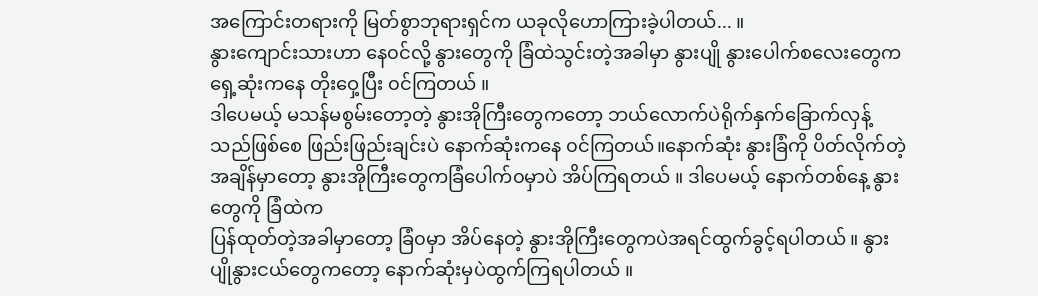အကြောင်းတရားကို မြတ်စွာဘုရားရှင်က ယခုလိုဟောကြားခဲ့ပါတယ်... ။
နွားကျောင်းသားဟာ နေ၀င်လို့ နွားတွေကို ခြံထဲသွင်းတဲ့အခါမှာ နွားပျို နွားပေါက်စလေးတွေက ရှေ့ဆုံးကနေ တိုးဝှေ့ပြီး ၀င်ကြတယ် ။
ဒါပေမယ့် မသန်မစွမ်းတော့တဲ့ နွားအိုကြီးတွေကတော့ ဘယ်လောက်ပဲရိုက်နှက်ခြောက်လှန့်သည်ဖြစ်စေ ဖြည်းဖြည်းချင်းပဲ နောက်ဆုံးကနေ ၀င်ကြတယ်။နောက်ဆုံး နွားခြံကို ပိတ်လိုက်တဲ့ အချိန်မှာတော့ နွားအိုကြီးတွေကခြံပေါက်၀မှာပဲ အိပ်ကြရတယ် ။ ဒါပေမယ့် နောက်တစ်နေ့ နွားတွေကို ခြံထဲက
ပြန်ထုတ်တဲ့အခါမှာတော့ ခြံ၀မှာ အိပ်နေတဲ့ နွားအိုကြီးတွေကပဲအရင်ထွက်ခွင့်ရပါတယ် ။ နွားပျိုနွားငယ်တွေကတော့ နောက်ဆုံးမှပဲထွက်ကြရပါတယ် ။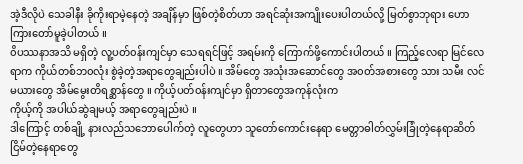အဲ့ဒီလိုပဲ သေခါနီး ခိုကိုးရာမဲ့နေတဲ့ အချိန်မှာ ဖြစ်တဲ့စိတ်ဟာ အရင်ဆုံးအကျိုးပေးပါတယ်လို့ မြတ်စွာဘုရား ဟောကြားတော်မူခဲ့ပါတယ် ။
၀ိပဿနာအသိ မရှိတဲ့ လူ့ပတ်၀န်းကျင်မှာ သေရရင်ဖြင့် အရမ်းကို ကြောက်ဖို့ကောင်းပါတယ် ။ ကြည့်လေရာ မြင်လေရာက ကိုယ်တစ်ဘ၀လုံး စွဲခဲ့တဲ့အရာတွေချည်းပါပဲ ။ အိမ်တွေ အသုံးအဆောင်တွေ အ၀တ်အစားတွေ သား သမီး လင်မယားတွေ အိမ်မွေးတိရစ္ဆာန်တွေ ။ ကိုယ့်ပတ်၀န်းကျင်မှာ ရှိတာတွေအကုန်လုံးက
ကိုယ့်ကို အပါယ်ဆွဲချမယ့် အရာတွေချည်းပဲ ။
ဒါကြောင့် တစ်ချို့ နားလည်သဘောပေါက်တဲ့ လူတွေဟာ သူတော်ကောင်းနေရာ မေတ္တာဓါတ်လွှမ်းခြုံတဲ့နေရာဆိတ်ငြိမ်တဲ့နေရာတွေ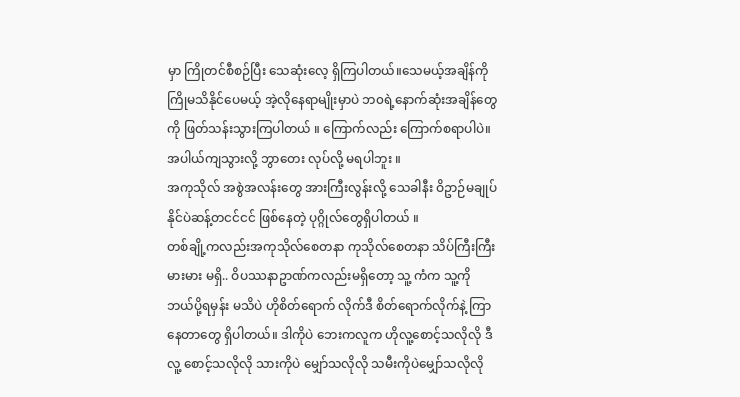မှာ ကြိုတင်စီစဉ်ပြီး သေဆုံးလေ့ ရှိကြပါတယ်။သေမယ့်အချိန်ကို ကြိုမသိနိုင်ပေမယ့် အဲ့လိုနေရာမျိုးမှာပဲ ဘ၀ရဲ့နောက်ဆုံးအချိန်တွေကို ဖြတ်သန်းသွားကြပါတယ် ။ ကြောက်လည်း ကြောက်စရာပါပဲ။အပါယ်ကျသွားလို့ ဘွာတေး လုပ်လို့ မရပါဘူး ။
အကုသိုလ် အစွဲအလန်းတွေ အားကြီးလွန်းလို့ သေခါနီး ဝိဥာဉ်မချုပ်နိုင်ပဲဆန့်တငင်ငင် ဖြစ်နေတဲ့ ပုဂ္ဂိုလ်တွေရှိပါတယ် ။
တစ်ချို့ကလည်းအကုသိုလ်စေတနာ ကုသိုလ်စေတနာ သိပ်ကြီးကြီးမားမား မရှိ.. ဝိပဿနာဥာဏ်ကလည်းမရှိတော့ သူ့ ကံက သူ့ကို ဘယ်ပို့ရမှန်း မသိပဲ ဟိုစိတ်ရောက် လိုက်ဒီ စိတ်ရောက်လိုက်နဲ့ ကြာနေတာတွေ ရှိပါတယ်။ ဒါကိုပဲ ဘေးကလူက ဟိုလူ့စောင့်သလိုလို ဒီလူ့ စောင့်သလိုလို သားကိုပဲ မျှော်သလိုလို သမီးကိုပဲမျှော်သလိုလို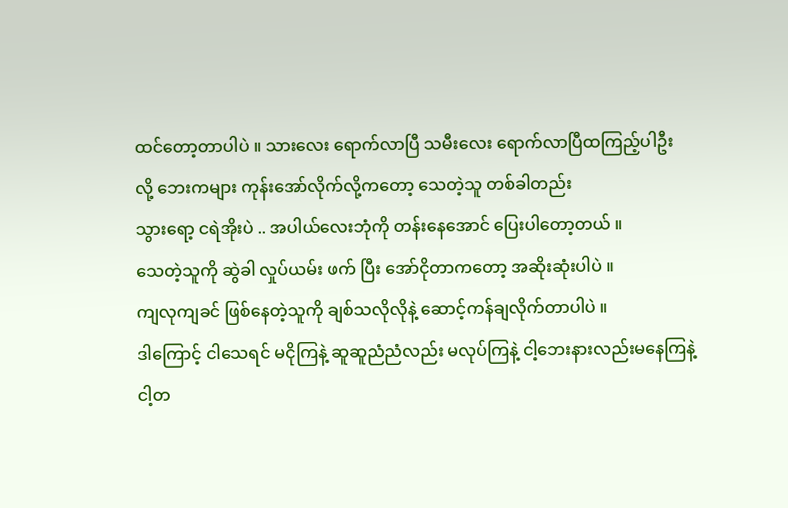ထင်တော့တာပါပဲ ။ သားလေး ရောက်လာပြီ သမီးလေး ရောက်လာပြီထကြည့်ပါဦး လို့ ဘေးကများ ကုန်းအော်လိုက်လို့ကတော့ သေတဲ့သူ တစ်ခါတည်း
သွားရော့ ငရဲအိုးပဲ .. အပါယ်လေးဘုံကို တန်းနေအောင် ပြေးပါတော့တယ် ။
သေတဲ့သူကို ဆွဲခါ လှုပ်ယမ်း ဖက် ပြီး အော်ငိုတာကတော့ အဆိုးဆုံးပါပဲ ။
ကျလုကျခင် ဖြစ်နေတဲ့သူကို ချစ်သလိုလိုနဲ့ ဆောင့်ကန်ချလိုက်တာပါပဲ ။
ဒါကြောင့် ငါသေရင် မငိုကြနဲ့ ဆူဆူညံညံလည်း မလုပ်ကြနဲ့ ငါ့ဘေးနားလည်းမနေကြနဲ့ ငါ့တ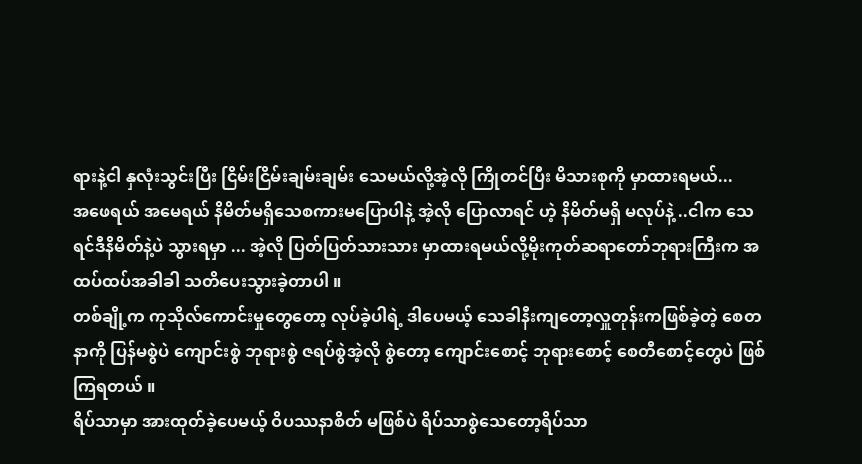ရားနဲ့ငါ နှလုံးသွင်းပြီး ငြိမ်းငြိမ်းချမ်းချမ်း သေမယ်လို့အဲ့လို ကြိုတင်ပြီး မိသားစုကို မှာထားရမယ်...
အဖေရယ် အမေရယ် နိမိတ်မရှိသေစကားမပြောပါနဲ့ အဲ့လို ပြောလာရင် ဟဲ့ နိမိတ်မရှိ မလုပ်နဲ့ ..ငါက သေရင်ဒီနိမိတ်နဲ့ပဲ သွားရမှာ ... အဲ့လို ပြတ်ပြတ်သားသား မှာထားရမယ်လို့မိုးကုတ်ဆရာတော်ဘုရားကြီးက အထပ်ထပ်အခါခါ သတိပေးသွားခဲ့တာပါ ။
တစ်ချို့က ကုသိုလ်ကောင်းမှုတွေတော့ လုပ်ခဲ့ပါရဲ့ ဒါပေမယ့် သေခါနီးကျတော့လှူတုန်းကဖြစ်ခဲ့တဲ့ စေတနာကို ပြန်မစွဲပဲ ကျောင်းစွဲ ဘုရားစွဲ ဇရပ်စွဲအဲ့လို စွဲတော့ ကျောင်းစောင့် ဘုရားစောင့် စေတီစောင့်တွေပဲ ဖြစ်ကြရတယ် ။
ရိပ်သာမှာ အားထုတ်ခဲ့ပေမယ့် ဝိပဿနာစိတ် မဖြစ်ပဲ ရိပ်သာစွဲသေတော့ရိပ်သာ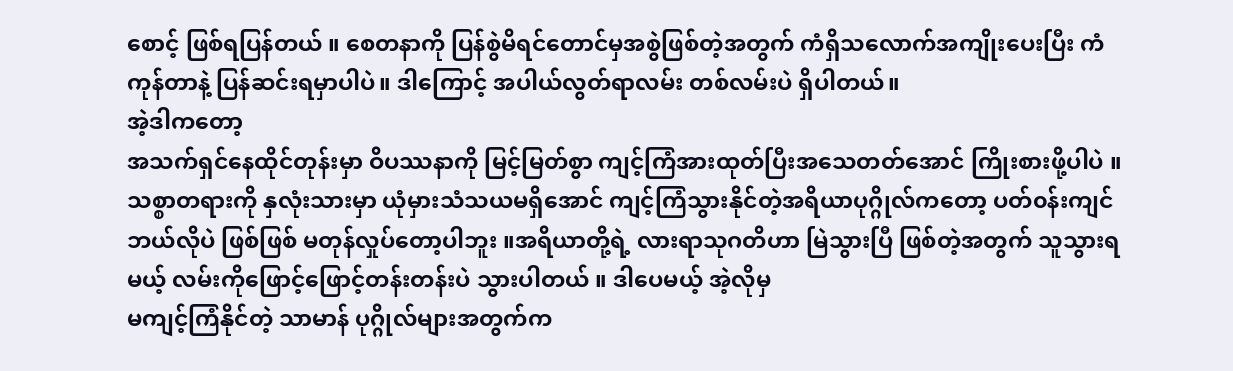စောင့် ဖြစ်ရပြန်တယ် ။ စေတနာကို ပြန်စွဲမိရင်တောင်မှအစွဲဖြစ်တဲ့အတွက် ကံရှိသလောက်အကျိုးပေးပြီး ကံကုန်တာနဲ့ ပြန်ဆင်းရမှာပါပဲ။ ဒါကြောင့် အပါယ်လွတ်ရာလမ်း တစ်လမ်းပဲ ရှိပါတယ်။
အဲ့ဒါကတော့
အသက်ရှင်နေထိုင်တုန်းမှာ ဝိပဿနာကို မြင့်မြတ်စွာ ကျင့်ကြံအားထုတ်ပြီးအသေတတ်အောင် ကြိုးစားဖို့ပါပဲ ။
သစ္စာတရားကို နှလုံးသားမှာ ယုံမှားသံသယမရှိအောင် ကျင့်ကြံသွားနိုင်တဲ့အရိယာပုဂ္ဂိုလ်ကတော့ ပတ်၀န်းကျင်ဘယ်လိုပဲ ဖြစ်ဖြစ် မတုန်လှုပ်တော့ပါဘူး ။အရိယာတို့ရဲ့ လားရာသုဂတိဟာ မြဲသွားပြီ ဖြစ်တဲ့အတွက် သူသွားရမယ့် လမ်းကိုဖြောင့်ဖြောင့်တန်းတန်းပဲ သွားပါတယ် ။ ဒါပေမယ့် အဲ့လိုမှ
မကျင့်ကြံနိုင်တဲ့ သာမာန် ပုဂ္ဂိုလ်များအတွက်က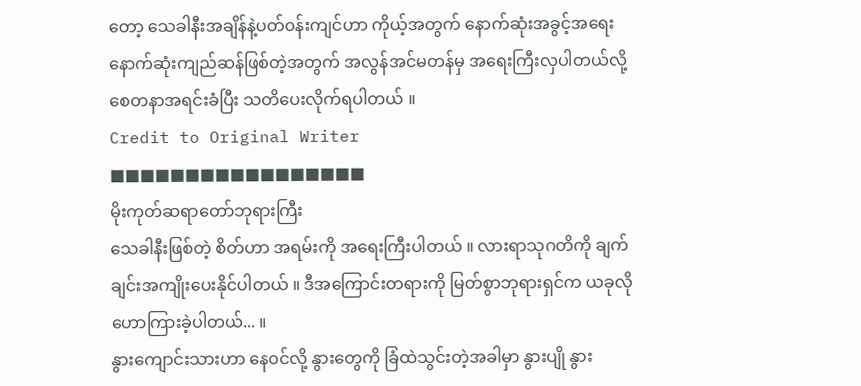တော့ သေခါနီးအချိန်နဲ့ပတ်၀န်းကျင်ဟာ ကိုယ့်အတွက် နောက်ဆုံးအခွင့်အရေး နောက်ဆုံးကျည်ဆန်ဖြစ်တဲ့အတွက် အလွန်အင်မတန်မှ အရေးကြီးလှပါတယ်လို့ စေတနာအရင်းခံပြီး သတိပေးလိုက်ရပါတယ် ။
Credit to Original Writer
■■■■■■■■■■■■■■■■■
မိုးကုတ်ဆရာတော်ဘုရားကြီး
သေခါနီးဖြစ်တဲ့ စိတ်ဟာ အရမ်းကို အရေးကြီးပါတယ် ။ လားရာသုဂတိကို ချက်ချင်းအကျိုးပေးနိုင်ပါတယ် ။ ဒီအကြောင်းတရားကို မြတ်စွာဘုရားရှင်က ယခုလိုဟောကြားခဲ့ပါတယ်... ။
နွားကျောင်းသားဟာ နေ၀င်လို့ နွားတွေကို ခြံထဲသွင်းတဲ့အခါမှာ နွားပျို နွား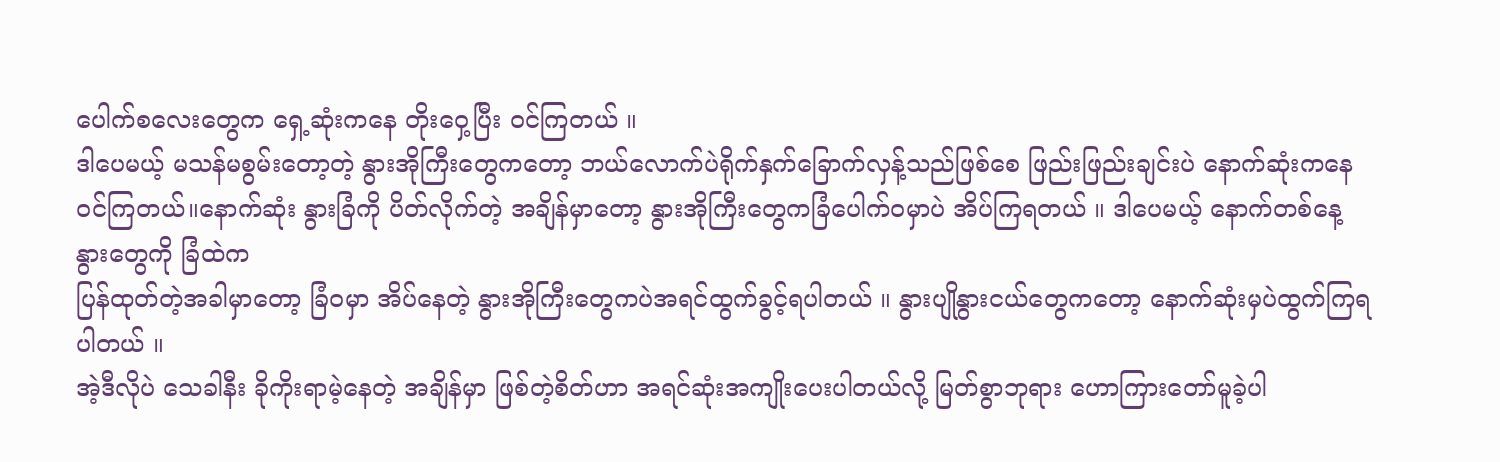ပေါက်စလေးတွေက ရှေ့ဆုံးကနေ တိုးဝှေ့ပြီး ၀င်ကြတယ် ။
ဒါပေမယ့် မသန်မစွမ်းတော့တဲ့ နွားအိုကြီးတွေကတော့ ဘယ်လောက်ပဲရိုက်နှက်ခြောက်လှန့်သည်ဖြစ်စေ ဖြည်းဖြည်းချင်းပဲ နောက်ဆုံးကနေ ၀င်ကြတယ်။နောက်ဆုံး နွားခြံကို ပိတ်လိုက်တဲ့ အချိန်မှာတော့ နွားအိုကြီးတွေကခြံပေါက်၀မှာပဲ အိပ်ကြရတယ် ။ ဒါပေမယ့် နောက်တစ်နေ့ နွားတွေကို ခြံထဲက
ပြန်ထုတ်တဲ့အခါမှာတော့ ခြံ၀မှာ အိပ်နေတဲ့ နွားအိုကြီးတွေကပဲအရင်ထွက်ခွင့်ရပါတယ် ။ နွားပျိုနွားငယ်တွေကတော့ နောက်ဆုံးမှပဲထွက်ကြရပါတယ် ။
အဲ့ဒီလိုပဲ သေခါနီး ခိုကိုးရာမဲ့နေတဲ့ အချိန်မှာ ဖြစ်တဲ့စိတ်ဟာ အရင်ဆုံးအကျိုးပေးပါတယ်လို့ မြတ်စွာဘုရား ဟောကြားတော်မူခဲ့ပါ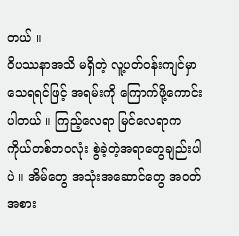တယ် ။
၀ိပဿနာအသိ မရှိတဲ့ လူ့ပတ်၀န်းကျင်မှာ သေရရင်ဖြင့် အရမ်းကို ကြောက်ဖို့ကောင်းပါတယ် ။ ကြည့်လေရာ မြင်လေရာက ကိုယ်တစ်ဘ၀လုံး စွဲခဲ့တဲ့အရာတွေချည်းပါပဲ ။ အိမ်တွေ အသုံးအဆောင်တွေ အ၀တ်အစား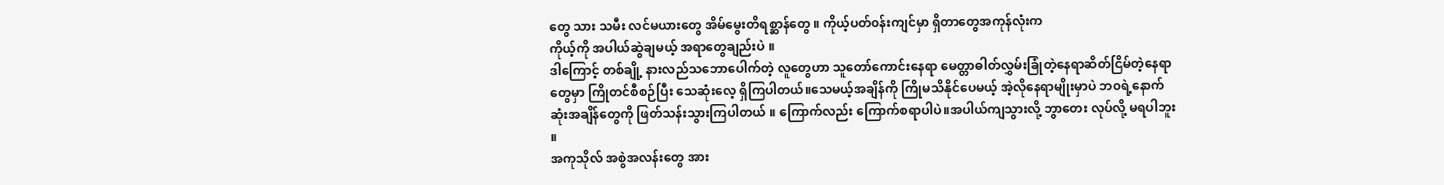တွေ သား သမီး လင်မယားတွေ အိမ်မွေးတိရစ္ဆာန်တွေ ။ ကိုယ့်ပတ်၀န်းကျင်မှာ ရှိတာတွေအကုန်လုံးက
ကိုယ့်ကို အပါယ်ဆွဲချမယ့် အရာတွေချည်းပဲ ။
ဒါကြောင့် တစ်ချို့ နားလည်သဘောပေါက်တဲ့ လူတွေဟာ သူတော်ကောင်းနေရာ မေတ္တာဓါတ်လွှမ်းခြုံတဲ့နေရာဆိတ်ငြိမ်တဲ့နေရာတွေမှာ ကြိုတင်စီစဉ်ပြီး သေဆုံးလေ့ ရှိကြပါတယ်။သေမယ့်အချိန်ကို ကြိုမသိနိုင်ပေမယ့် အဲ့လိုနေရာမျိုးမှာပဲ ဘ၀ရဲ့နောက်ဆုံးအချိန်တွေကို ဖြတ်သန်းသွားကြပါတယ် ။ ကြောက်လည်း ကြောက်စရာပါပဲ။အပါယ်ကျသွားလို့ ဘွာတေး လုပ်လို့ မရပါဘူး ။
အကုသိုလ် အစွဲအလန်းတွေ အား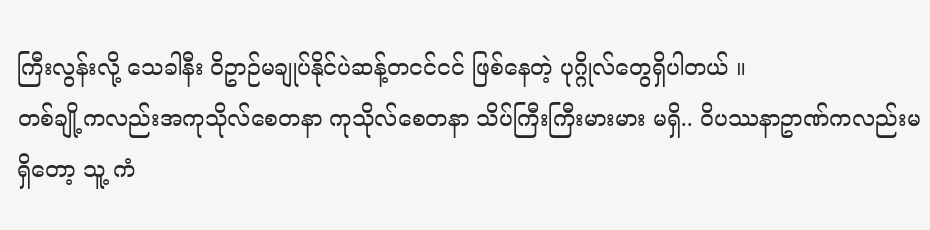ကြီးလွန်းလို့ သေခါနီး ဝိဥာဉ်မချုပ်နိုင်ပဲဆန့်တငင်ငင် ဖြစ်နေတဲ့ ပုဂ္ဂိုလ်တွေရှိပါတယ် ။
တစ်ချို့ကလည်းအကုသိုလ်စေတနာ ကုသိုလ်စေတနာ သိပ်ကြီးကြီးမားမား မရှိ.. ဝိပဿနာဥာဏ်ကလည်းမရှိတော့ သူ့ ကံ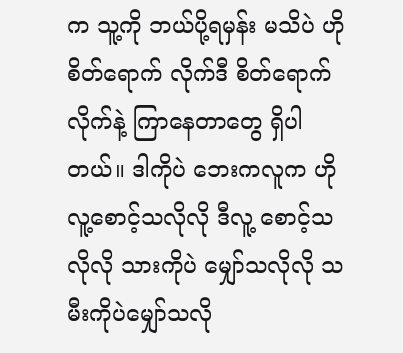က သူ့ကို ဘယ်ပို့ရမှန်း မသိပဲ ဟိုစိတ်ရောက် လိုက်ဒီ စိတ်ရောက်လိုက်နဲ့ ကြာနေတာတွေ ရှိပါတယ်။ ဒါကိုပဲ ဘေးကလူက ဟိုလူ့စောင့်သလိုလို ဒီလူ့ စောင့်သလိုလို သားကိုပဲ မျှော်သလိုလို သမီးကိုပဲမျှော်သလို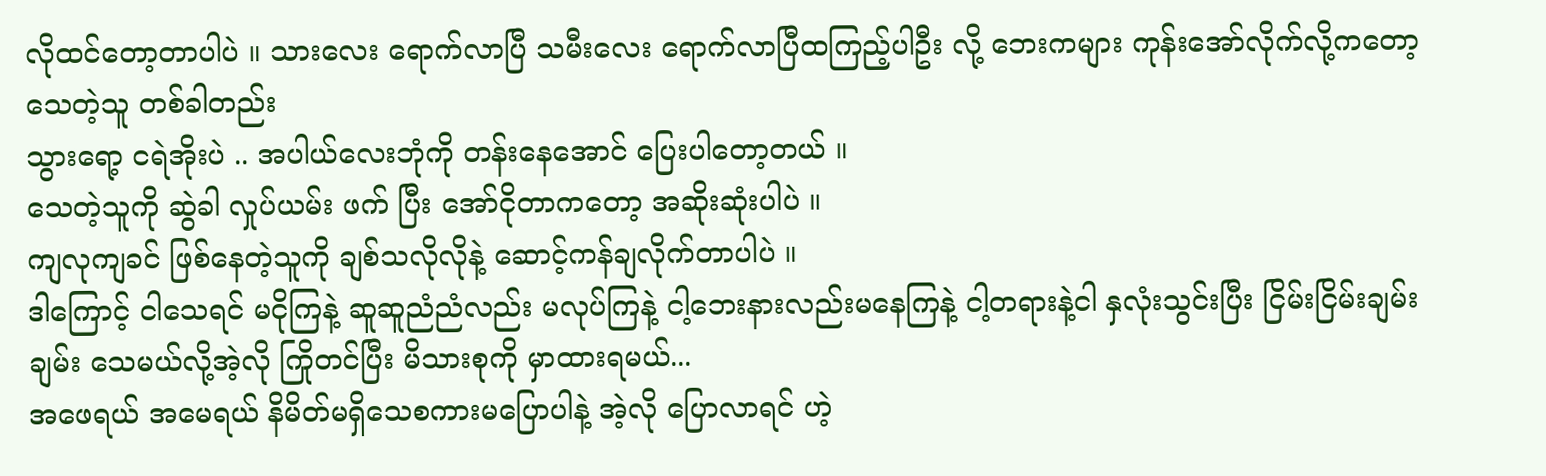လိုထင်တော့တာပါပဲ ။ သားလေး ရောက်လာပြီ သမီးလေး ရောက်လာပြီထကြည့်ပါဦး လို့ ဘေးကများ ကုန်းအော်လိုက်လို့ကတော့ သေတဲ့သူ တစ်ခါတည်း
သွားရော့ ငရဲအိုးပဲ .. အပါယ်လေးဘုံကို တန်းနေအောင် ပြေးပါတော့တယ် ။
သေတဲ့သူကို ဆွဲခါ လှုပ်ယမ်း ဖက် ပြီး အော်ငိုတာကတော့ အဆိုးဆုံးပါပဲ ။
ကျလုကျခင် ဖြစ်နေတဲ့သူကို ချစ်သလိုလိုနဲ့ ဆောင့်ကန်ချလိုက်တာပါပဲ ။
ဒါကြောင့် ငါသေရင် မငိုကြနဲ့ ဆူဆူညံညံလည်း မလုပ်ကြနဲ့ ငါ့ဘေးနားလည်းမနေကြနဲ့ ငါ့တရားနဲ့ငါ နှလုံးသွင်းပြီး ငြိမ်းငြိမ်းချမ်းချမ်း သေမယ်လို့အဲ့လို ကြိုတင်ပြီး မိသားစုကို မှာထားရမယ်...
အဖေရယ် အမေရယ် နိမိတ်မရှိသေစကားမပြောပါနဲ့ အဲ့လို ပြောလာရင် ဟဲ့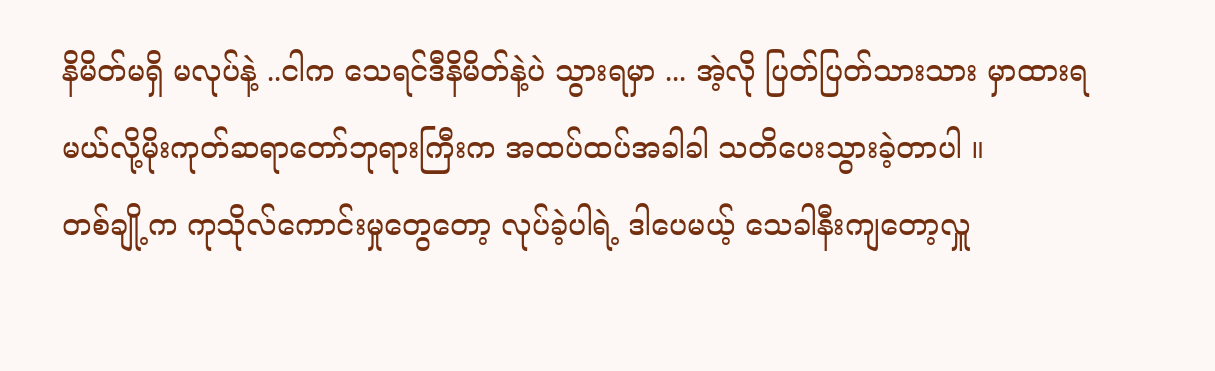နိမိတ်မရှိ မလုပ်နဲ့ ..ငါက သေရင်ဒီနိမိတ်နဲ့ပဲ သွားရမှာ ... အဲ့လို ပြတ်ပြတ်သားသား မှာထားရမယ်လို့မိုးကုတ်ဆရာတော်ဘုရားကြီးက အထပ်ထပ်အခါခါ သတိပေးသွားခဲ့တာပါ ။
တစ်ချို့က ကုသိုလ်ကောင်းမှုတွေတော့ လုပ်ခဲ့ပါရဲ့ ဒါပေမယ့် သေခါနီးကျတော့လှူ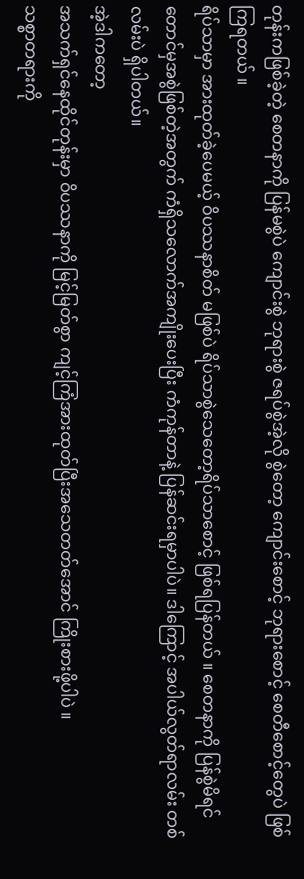တုန်းကဖြစ်ခဲ့တဲ့ စေတနာကို ပြန်မစွဲပဲ ကျောင်းစွဲ ဘုရားစွဲ ဇရပ်စွဲအဲ့လို စွဲတော့ ကျောင်းစောင့် ဘုရားစောင့် စေတီစောင့်တွေပဲ ဖြစ်ကြရတယ် ။
ရိပ်သာမှာ အားထုတ်ခဲ့ပေမယ့် ဝိပဿနာစိတ် မဖြစ်ပဲ ရိပ်သာစွဲသေတော့ရိပ်သာစောင့် ဖြစ်ရပြန်တယ် ။ စေတနာကို ပြန်စွဲမိရင်တောင်မှအစွဲဖြစ်တဲ့အတွက် ကံရှိသလောက်အကျိုးပေးပြီး ကံကုန်တာနဲ့ ပြန်ဆင်းရမှာပါပဲ။ ဒါကြောင့် အပါယ်လွတ်ရာလမ်း တစ်လမ်းပဲ ရှိပါတယ်။
အဲ့ဒါကတော့
အသက်ရှင်နေထိုင်တုန်းမှာ ဝိပဿနာကို မြင့်မြတ်စွာ ကျင့်ကြံအားထုတ်ပြီးအသေတတ်အောင် ကြိုးစားဖို့ပါပဲ ။
သစ္စာတရားကို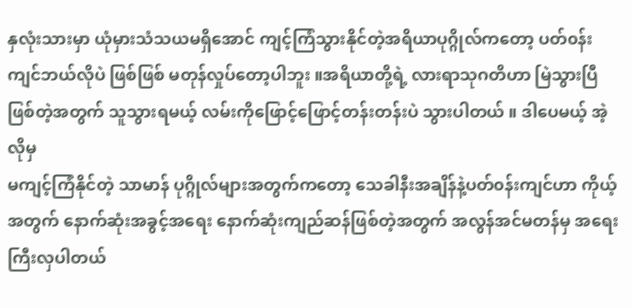နှလုံးသားမှာ ယုံမှားသံသယမရှိအောင် ကျင့်ကြံသွားနိုင်တဲ့အရိယာပုဂ္ဂိုလ်ကတော့ ပတ်၀န်းကျင်ဘယ်လိုပဲ ဖြစ်ဖြစ် မတုန်လှုပ်တော့ပါဘူး ။အရိယာတို့ရဲ့ လားရာသုဂတိဟာ မြဲသွားပြီ ဖြစ်တဲ့အတွက် သူသွားရမယ့် လမ်းကိုဖြောင့်ဖြောင့်တန်းတန်းပဲ သွားပါတယ် ။ ဒါပေမယ့် အဲ့လိုမှ
မကျင့်ကြံနိုင်တဲ့ သာမာန် ပုဂ္ဂိုလ်များအတွက်ကတော့ သေခါနီးအချိန်နဲ့ပတ်၀န်းကျင်ဟာ ကိုယ့်အတွက် နောက်ဆုံးအခွင့်အရေး နောက်ဆုံးကျည်ဆန်ဖြစ်တဲ့အတွက် အလွန်အင်မတန်မှ အရေးကြီးလှပါတယ်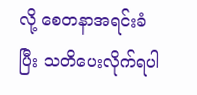လို့ စေတနာအရင်းခံပြီး သတိပေးလိုက်ရပါ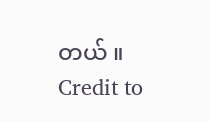တယ် ။
Credit to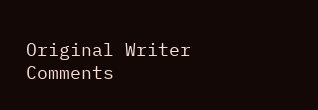Original Writer
Comments